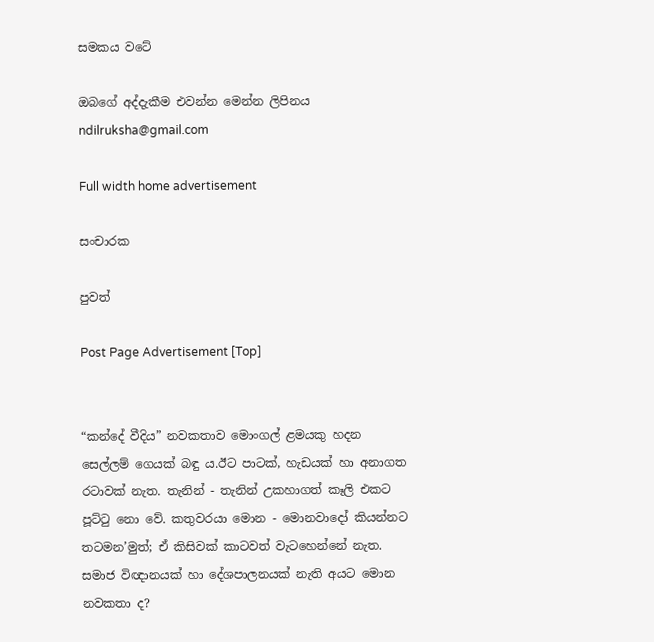සමකය වටේ

ඔබගේ අද්දැකීම එවන්න මෙන්න ලිපිනය ndilruksha@gmail.com

Full width home advertisement

සංචාරක

පුවත්

Post Page Advertisement [Top]


“කන්දේ වීදිය” නවකතාව මොංගල් ළමයකු හදන සෙල්ලම් ගෙයක් බඳු ය.ඊට පාටක්, හැඩයක් හා අනාගත රටාවක් නැත. තැනින් - තැනින් උකහාගත් කෑලි එකට පූට්ටු නො වේ. කතුවරයා මොන - මොනවාදෝ කියන්නට තටමන’මුත්; ඒ කිසිවක් කාටවත් වැටහෙන්නේ නැත. සමාජ විඥානයක් හා දේශපාලනයක් නැති අයට මොන නවකතා ද?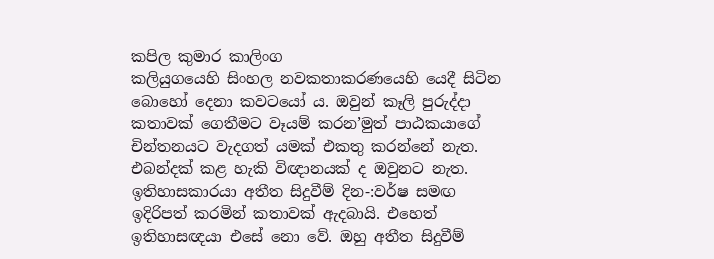කපිල කුමාර කාලිංග
කලියුගයෙහි සිංහල නවකතාකරණයෙහි යෙදී සිටින බොහෝ දෙනා කවටයෝ ය. ඔවුන් කෑලි පුරුද්දා කතාවක් ගෙතීමට වෑයම් කරන’මුත් පාඨකයාගේ චින්තනයට වැදගත් යමක් එකතු කරන්නේ නැත. එබන්දක් කළ හැකි විඥානයක් ද ඔවුනට නැත. ඉතිහාසකාරයා අතීත සිදුවීම් දින-:වර්ෂ සමඟ ඉදිරිපත් කරමින් කතාවක් ඇදබායි. එහෙත් ඉතිහාසඥයා එසේ නො වේ. ඔහු අතීත සිදුවීම්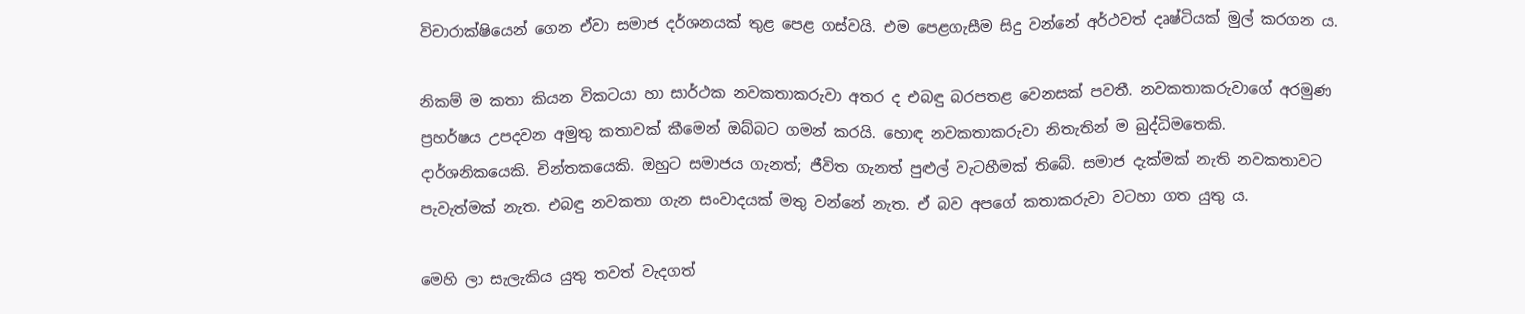විචාරාක්ෂියෙන් ගෙන ඒවා සමාජ දර්ශනයක් තුළ පෙළ ගස්වයි. එම පෙළගැසීම සිදු වන්නේ අර්ථවත් දෘෂ්ටියක් මුල් කරගන ය.

නිකම් ම කතා කියන විකටයා හා සාර්ථක නවකතාකරුවා අතර ද එබඳු බරපතළ වෙනසක් පවතී. නවකතාකරුවාගේ අරමුණ ප්‍රහර්ෂය උපදවන අමුතු කතාවක් කීමෙන් ඔබ්බට ගමන් කරයි. හොඳ නවකතාකරුවා නිතැතින් ම බුද්ධිමතෙකි. දාර්ශනිකයෙකි. චින්තකයෙකි. ඔහුට සමාජය ගැනත්; ජීවිත ගැනත් පුළුල් වැටහීමක් තිබේ. සමාජ දැක්මක් නැති නවකතාවට පැවැත්මක් නැත. එබඳු නවකතා ගැන සංවාදයක් මතු වන්නේ නැත. ඒ බව අපගේ කතාකරුවා වටහා ගත යුතු ය.

මෙහි ලා සැලැකිය යුතු තවත් වැදගත්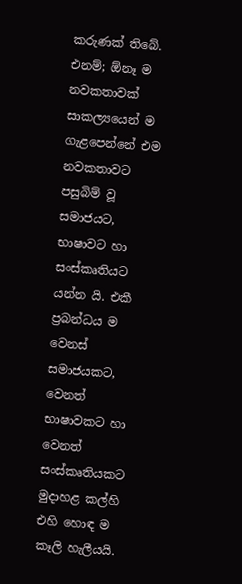කරුණක් තිබේ. එනම්; ඕනෑ ම නවකතාවක් සාකල්‍යයෙන් ම ගැළපෙන්නේ එම නවකතාවට පසුබිම් වූ සමාජයට, භාෂාවට හා සංස්කෘතියට යන්න යි. එකී ප්‍රබන්ධය ම වෙනස් සමාජයකට, වෙනත් භාෂාවකට හා වෙනත් සංස්කෘතියකට මුදාහළ කල්හි එහි හොඳ ම කෑලි හැලීයයි.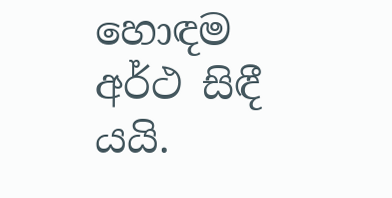හොඳම අර්ථ සිඳී යයි.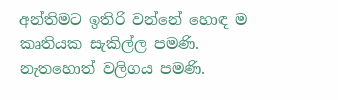අන්තිමට ඉතිරි වන්නේ හොඳ ම කෘතියක සැකිල්ල පමණි. නැතහොත් වලිගය පමණි.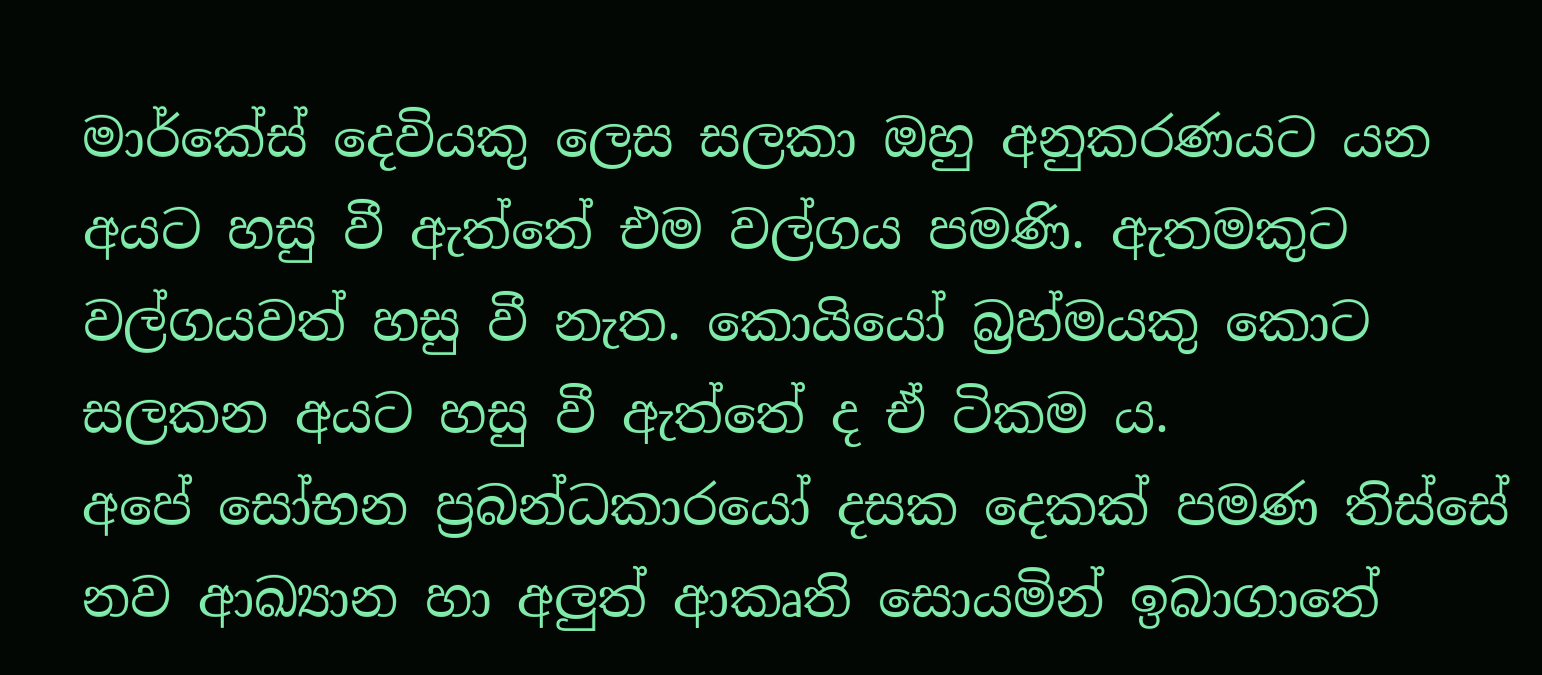මාර්කේස් දෙවියකු ලෙස සලකා ඔහු අනුකරණයට යන අයට හසු වී ඇත්තේ එම වල්ගය පමණි. ඇතමකුට වල්ගයවත් හසු වී නැත. කොයියෝ බ්‍රහ්මයකු කොට සලකන අයට හසු වී ඇත්තේ ද ඒ ටිකම ය.
අපේ සෝභන ප්‍රබන්ධකාරයෝ දසක දෙකක් පමණ තිස්සේ නව ආඛ්‍යාන හා අලුත් ආකෘති සොයමින් ඉබාගාතේ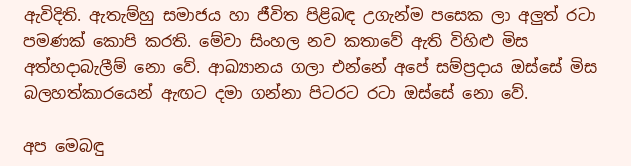ඇවිදිති. ඇතැම්හු සමාජය හා ජීවිත පිළිබඳ උගැන්ම පසෙක ලා අලුත් රටා පමණක් කොපි කරති. මේවා සිංහල නව කතාවේ ඇති විහිළු මිස අත්හදාබැලීම් නො වේ. ආඛ්‍යානය ගලා එන්නේ අපේ සම්ප්‍රදාය ඔස්සේ මිස බලහත්කාරයෙන් ඇඟට දමා ගන්නා පිටරට රටා ඔස්සේ නො වේ.

අප මෙබඳු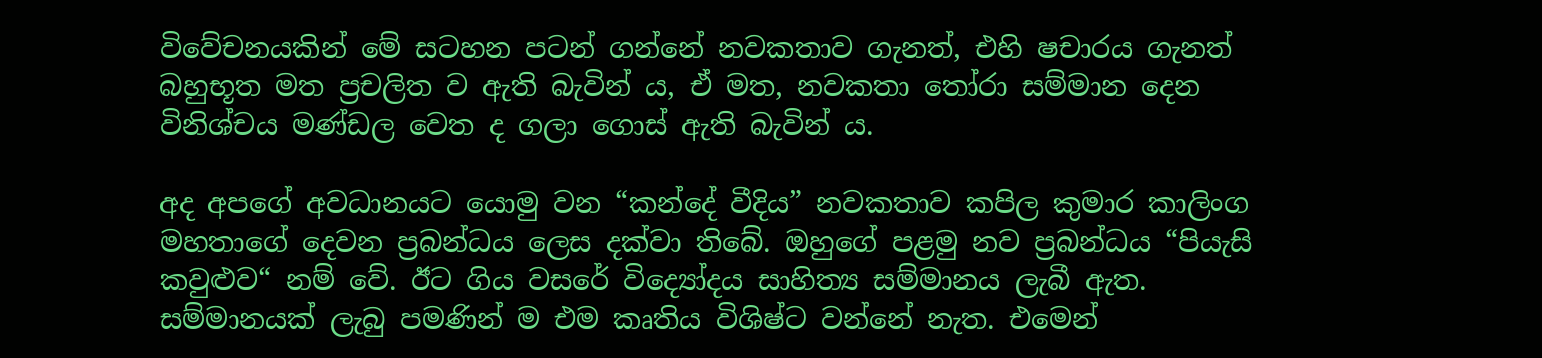විවේචනයකින් මේ සටහන පටන් ගන්නේ නවකතාව ගැනත්, එහි ෂචාරය ගැනත් බහුභූත මත ප්‍රචලිත ව ඇති බැවින් ය, ඒ මත, නවකතා තෝරා සම්මාන දෙන විනිශ්චය මණ්ඩල වෙත ද ගලා ගොස් ඇති බැවින් ය.

අද අපගේ අවධානයට යොමු වන “කන්දේ වීදිය” නවකතාව කපිල කුමාර කාලිංග මහතාගේ දෙවන ප්‍රබන්ධය ලෙස දක්වා තිබේ. ඔහුගේ පළමු නව ප්‍රබන්ධය “පියැසි කවුළුව“ නම් වේ. ඊට ගිය වසරේ විද්‍යෝදය සාහිත්‍ය සම්මානය ලැබී ඇත. සම්මානයක් ලැබු පමණින් ම එම කෘතිය විශිෂ්ට වන්නේ නැත. එමෙන්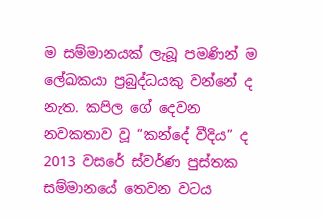ම සම්මානයක් ලැබූ පමණින් ම ලේඛකයා ප්‍රබුද්ධයකු වන්නේ ද නැත. කපිල ගේ දෙවන නවකතාව වූ “කන්දේ වීදිය” ද 2013 වසරේ ස්වර්ණ පුස්තක සම්මානයේ තෙවන වටය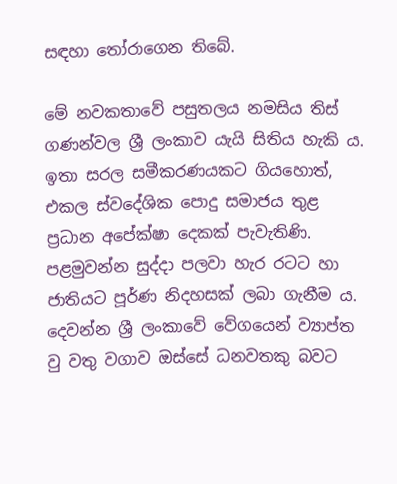සඳහා තෝරාගෙන තිබේ.

මේ නවකතාවේ පසුතලය නමසිය තිස් ගණන්වල ශ්‍රී ලංකාව යැයි සිතිය හැකි ය. ඉතා සරල සමීකරණයකට ගියහොත්, එකල ස්වදේශික පොදු සමාජය තුළ ප්‍රධාන අපේක්ෂා දෙකක් පැවැතිණි. පළමුවන්න සුද්දා පලවා හැර රටට හා ජාතියට පූර්ණ නිදහසක් ලබා ගැනීම ය. දෙවන්න ශ්‍රී ලංකාවේ වේගයෙන් ව්‍යාප්ත වු වතු වගාව ඔස්සේ ධනවතකු බවට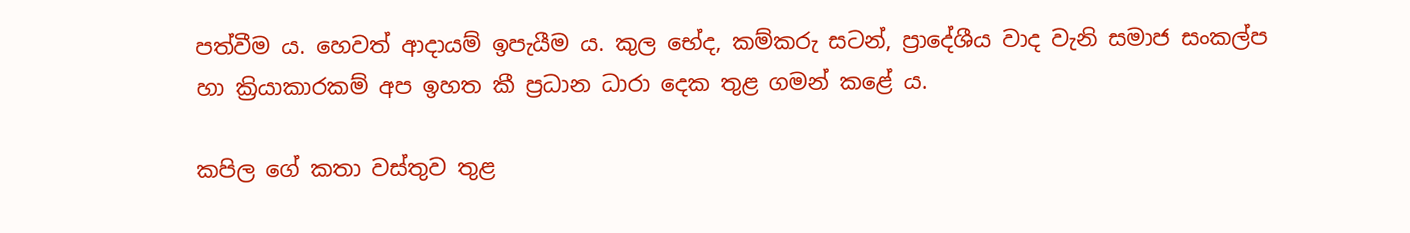පත්වීම ය. හෙවත් ආදායම් ඉපැයීම ය. කුල භේද, කම්කරු සටන්, ප්‍රාදේශීය වාද වැනි සමාජ සංකල්ප හා ක්‍රියාකාරකම් අප ඉහත කී ප්‍රධාන ධාරා දෙක තුළ ගමන් කළේ ය.

කපිල ගේ කතා වස්තුව තුළ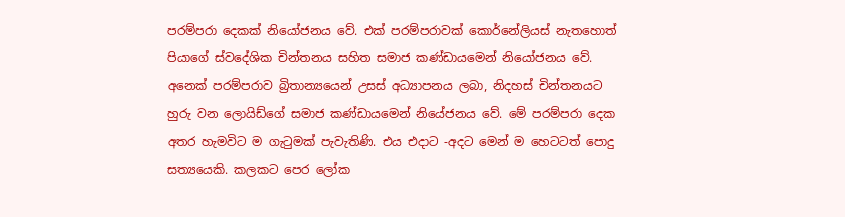පරම්පරා දෙකක් නියෝජනය වේ. එක් පරම්පරාවක් කොර්නේලියස් නැතහොත් පියාගේ ස්වදේශික චින්තනය සහිත සමාජ කණ්ඩායමෙන් නියෝජනය වේ. අනෙක් පරම්පරාව බ්‍රිතාන්‍යයෙන් උසස් අධ්‍යාපනය ලබා, නිදහස් චින්තනයට හුරු වන ලොයිඩ්ගේ සමාජ කණ්ඩායමෙන් නියේජනය වේ. මේ පරම්පරා දෙක අතර හැමවිට ම ගැටුමක් පැවැතිණි. එය එදාට -අදට මෙන් ම හෙටටත් පොදු සත්‍යයෙකි. කලකට පෙර ලෝක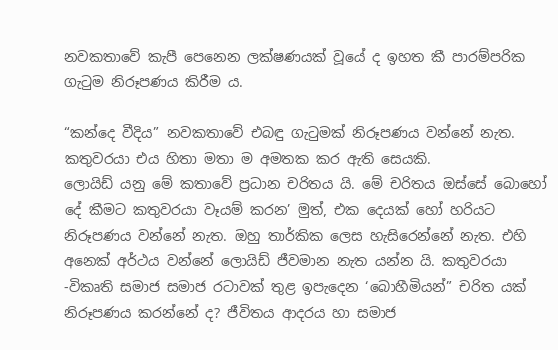නවකතාවේ කැපී පෙනෙන ලක්ෂණයක් වූයේ ද ඉහත කී පාරම්පරික ගැටුම නිරූපණය කිරීම ය.

“කන්දෙ වීදිය” නවකතාවේ එබඳු ගැටුමක් නිරූපණය වන්නේ නැත. කතුවරයා එය හිතා මතා ම අමතක කර ඇති සෙයකි.
ලොයිඩ් යනු මේ කතාවේ ප්‍රධාන චරිතය යි. මේ චරිතය ඔස්සේ බොහෝ දේ කීමට කතුවරයා වෑයම් කරන’ මුත්, එක දෙයක් හෝ හරියට නිරූපණය වන්නේ නැත. ඔහු තාර්කික ලෙස හැසිරෙන්නේ නැත. එහි අනෙක් අර්ථය වන්නේ ලොයිඩ් ජීවමාන නැත යන්න යි. කතුවරයා -විකෘති සමාජ සමාජ රටාවක් තුළ ඉපැදෙන ‘බොහීමියන්” චරිත යක් නිරූපණය කරන්නේ ද? ජීවිතය ආදරය හා සමාජ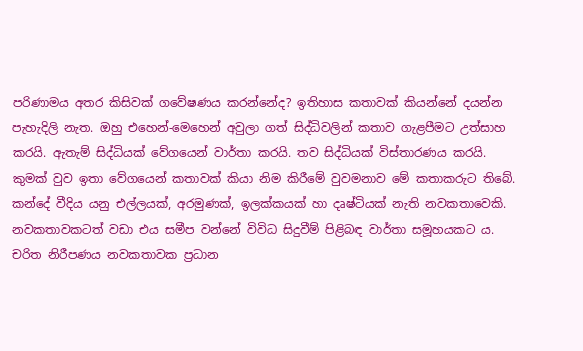පරිණාමය අතර කිසිවක් ගවේෂණය කරන්නේද? ඉතිහාස කතාවක් කියන්නේ දයන්න පැහැදිලි නැත. ඔහු එහෙන්-මෙහෙන් අවුලා ගත් සිද්ධිවලින් කතාව ගැළපීමට උත්සාහ කරයි. ඇතැම් සිද්ධියක් වේගයෙන් වාර්තා කරයි. තව සිද්ධියක් විස්තාරණය කරයි. කුමක් වුව ඉතා වේගයෙන් කතාවක් කියා නිම කිරීමේ වුවමනාව මේ කතාකරුට තිබේ.
කන්දේ වීදිය යනු එල්ලයක්, අරමුණක්, ඉලක්කයක් හා දෘෂ්ටියක් නැති නවකතාවෙකි. නවකතාවකටත් වඩා එය සමීප වන්නේ විවිධ සිදුවීම් පිළිබඳ වාර්තා සමූහයකට ය. චරිත නිරීපණය නවකතාවක ප්‍රධාන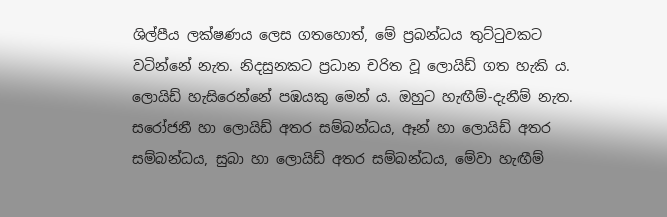ශිල්පීය ලක්ෂණය ලෙස ගතහොත්, මේ ප්‍රබන්ධය තුට්ටුවකට වටින්නේ නැත. නිදසුනකට ප්‍රධාන චරිත වූ ලොයිඩ් ගත හැකි ය. ලොයිඩ් හැසිරෙන්නේ පඹයකු මෙන් ය. ඔහුට හැඟීම්-දැනීම් නැත. සරෝජනී හා ලොයිඩ් අතර සම්බන්ධය, ඈන් හා ලොයිඩ් අතර සම්බන්ධය, සුබා හා ලොයිඩ් අතර සම්බන්ධය, මේවා හැඟීම්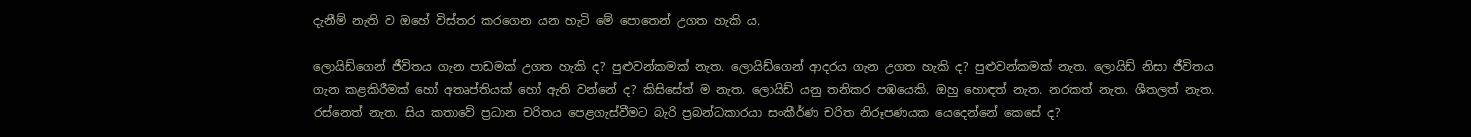දැනීම් නැති ව ඔහේ විස්තර කරගෙන යන හැටි මේ පොතෙන් උගත හැකි ය.

ලොයිඩ්ගෙන් ජීවිතය ගැන පාඩමක් උගත හැකි ද? පුළුවන්කමක් නැත. ලොයිඩ්ගෙන් ආදරය ගැන උගත හැකි ද? පුළුවන්කමක් නැත. ලොයිඩ් නිසා ජීවිතය ගැන කළකිරීමක් හෝ අතෘප්තියක් හෝ ඇති වන්නේ ද? කිසිසේත් ම නැත. ලොයිඩ් යනු තනිකර පඹයෙකි. ඔහු හොඳත් නැත. නරකත් නැත. ශීතලත් නැත. රස්නෙත් නැත. සිය කතාවේ ප්‍රධාන චරිතය පෙළගැස්වීමට බැරි ප්‍රබන්ධකාරයා සංකීර්ණ චරිත නිරූපණයක යෙදෙන්නේ කෙසේ ද?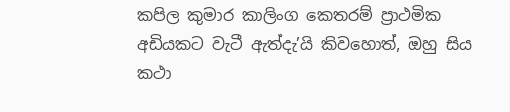කපිල කුමාර කාලිංග කෙතරම් ප්‍රාථමික අඩියකට වැටී ඇත්දැ’යි කිවහොත්, ඔහු සිය කථා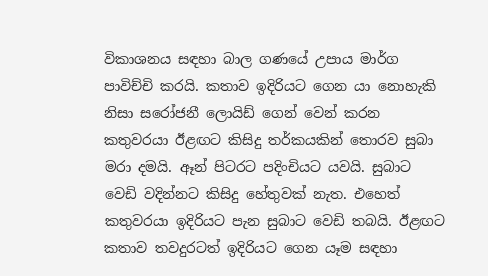විකාශනය සඳහා බාල ගණයේ උපාය මාර්ග පාවිච්චි කරයි. කතාව ඉදිරියට ගෙන යා නොහැකි නිසා සරෝජනී ලොයිඩ් ගෙන් වෙන් කරන කතුවරයා ඊළඟට කිසිදු තර්කයකින් තොරව සුබා මරා දමයි. ඈන් පිටරට පදිංචියට යවයි. සුබාට වෙඩි වදින්නට කිසිදු හේතුවක් නැත. එහෙත් කතුවරයා ඉදිරියට පැන සුබාට වෙඩි තබයි. ඊළඟට කතාව තවදුරටත් ඉදිරියට ගෙන යෑම සඳහා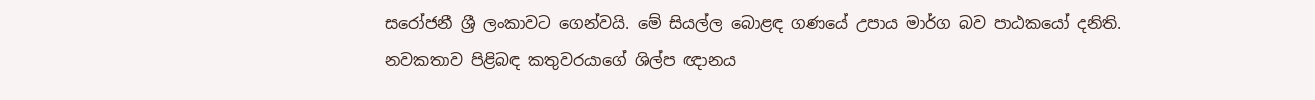සරෝජනී ශ්‍රී ලංකාවට ගෙන්වයි. මේ සියල්ල බොළඳ ගණයේ උපාය මාර්ග බව පාඨකයෝ දනිති. නවකතාව පිළිබඳ කතුවරයාගේ ශිල්ප ඥානය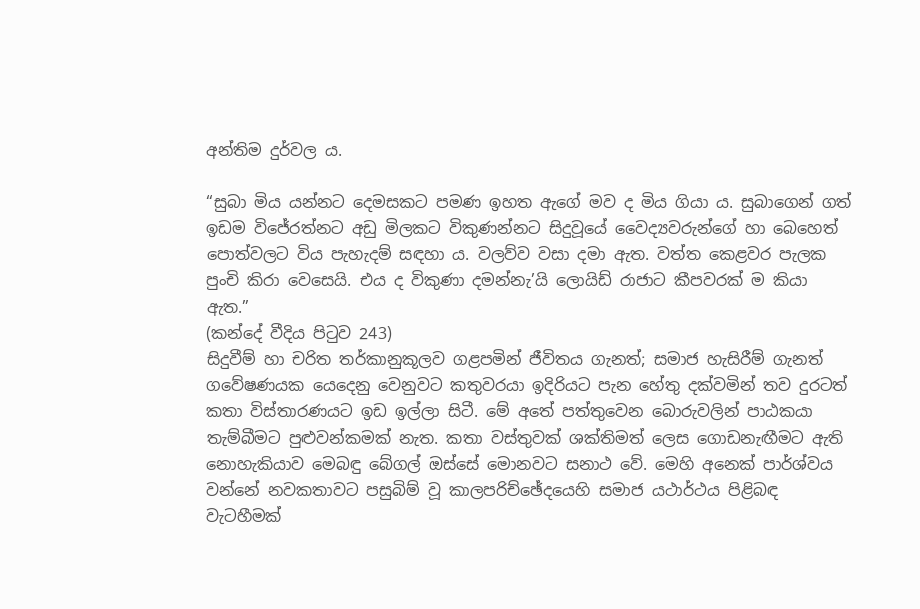අන්තිම දුර්වල ය.

“සුබා මිය යන්නට දෙමසකට පමණ ඉහත ඇගේ මව ද මිය ගියා ය. සුබාගෙන් ගත් ඉඩම විජේරත්නට අඩු මිලකට විකුණන්නට සිදුවූයේ වෛද්‍යවරුන්ගේ හා බෙහෙත් පොත්වලට විය පැහැදම් සඳහා ය. වලව්ව වසා දමා ඇත. වත්ත කෙළවර පැලක පුංචි කිරා වෙසෙයි. එය ද විකුණා දමන්නැ’යි ලොයිඩ් රාජාට කීපවරක් ම කියා ඇත.”
(කන්දේ වීදිය පිටුව 243)
සිදුවීම් හා චරිත තර්කානුකූලව ගළපමින් ජීවිතය ගැනත්; සමාජ හැසිරීම් ගැනත් ගවේෂණයක යෙදෙනු වෙනුවට කතුවරයා ඉදිරියට පැන හේතු දක්වමින් තව දුරටත් කතා විස්තාරණයට ඉඩ ඉල්ලා සිටී. මේ අතේ පත්තුවෙන බොරුවලින් පාඨකයා තැම්බීමට පුළුවන්කමක් නැත. කතා වස්තුවක් ශක්තිමත් ලෙස ගොඩනැඟීමට ඇති නොහැකියාව මෙබඳු බේගල් ඔස්සේ මොනවට සනාථ වේ. මෙහි අනෙක් පාර්ශ්වය වන්නේ නවකතාවට පසුබිම් වූ කාලපරිච්ඡේදයෙහි සමාජ යථාර්ථය පිළිබඳ වැටහීමක්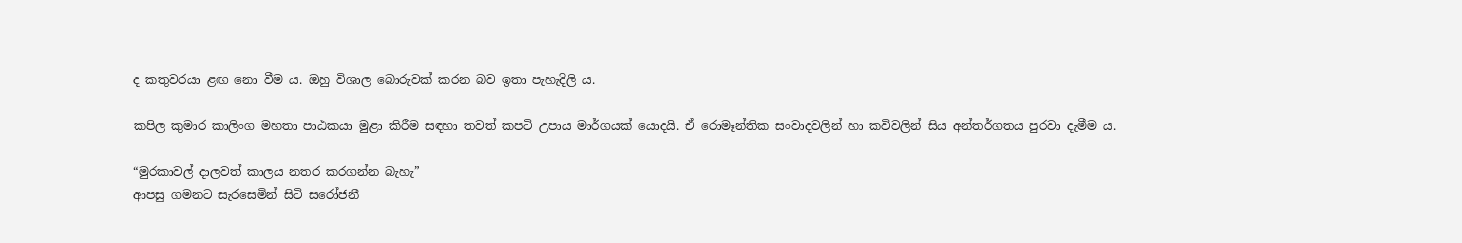ද කතුවරයා ළඟ නො වීම ය. ඔහු විශාල බොරුවක් කරන බව ඉතා පැහැදිලි ය.

කපිල කුමාර කාලිංග මහතා පාඨකයා මුළා කිරීම සඳහා තවත් කපටි උපාය මාර්ගයක් යොදයි. ඒ රොමෑන්තික සංවාදවලින් හා කවිවලින් සිය අන්තර්ගතය පුරවා දැමීම ය.

“මුරකාවල් දාලවත් කාලය නතර කරගන්න බැහැ”
ආපසු ගමනට සැරසෙමින් සිටි සරෝජනී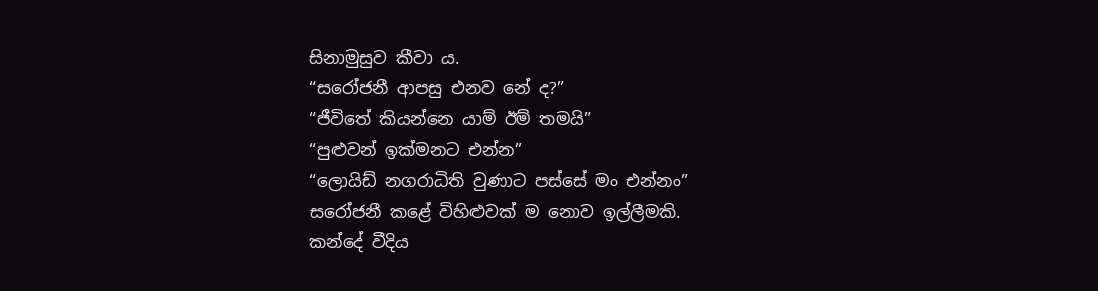සිනාමුසුව කීවා ය.
“සරෝජනී ආපසු එනව නේ ද?”
“ජීවිතේ කියන්නෙ යාම් ඊම් තමයි”
“පුළුවන් ඉක්මනට එන්න”
“ලොයිඩ් නගරාධිති වුණාට පස්සේ මං එන්නං”
සරෝජනී කළේ විහිළුවක් ම නොව ඉල්ලීමකි.
කන්දේ වීදිය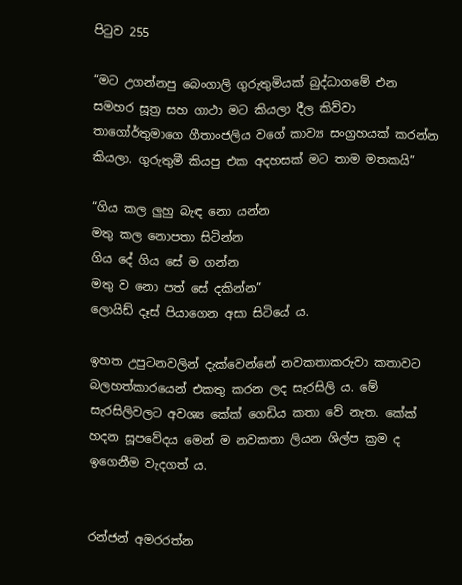පිටුව 255

“මට උගන්නපු බෙංගාලි ගුරුතුමියක් බුද්ධාගමේ එන සමහර සූත්‍ර සහ ගාථා මට කියලා දීල කිව්වා තාගෝර්තුමාගෙ ගීතාංජලිය වගේ කාව්‍ය සංග්‍රහයක් කරන්න කියලා. ගුරුතුමී කියපු එක අදහසක් මට තාම මතකයි”

“ගිය කල ලුහු බැඳ නො යන්න
මතු කල නොපතා සිටින්න
ගිය දේ ගිය සේ ම ගන්න
මතු ව නො පත් සේ දකින්න”
ලොයිඩ් දෑස් පියාගෙන අසා සිටියේ ය.

ඉහත උපුටනවලින් දැක්වෙන්නේ නවකතාකරුවා කතාවට බලහත්කාරයෙන් එකතු කරන ලද සැරසිලි ය. මේ සැරසිලිවලට අවශ්‍ය කේක් ගෙඩිය කතා වේ නැත. කේක් හදන සූපවේදය මෙන් ම නවකතා ලියන ශිල්ප ක්‍රම ද ඉගෙනීම වැදගත් ය.


රන්ජන් අමරරත්න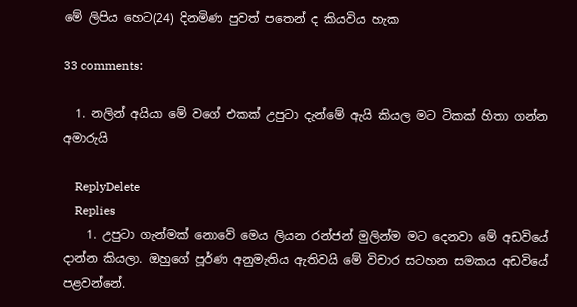මේ ලිපිය හෙට(24) දිනමිණ පුවත් පතෙන් ද කියවිය හැක

33 comments:

  1. නලින් අයියා මේ වගේ එකක් උපුටා දැන්මේ ඇයි කියල මට ටිකක් හිතා ගන්න අමාරුයි

    ReplyDelete
    Replies
    1. උපුටා ගැන්මක් නොවේ මෙය ලියන රන්ජන් මුලින්ම මට දෙනවා මේ අඩවියේ දාන්න කියලා. ඔහුගේ පූර්ණ අනුමැතිය ඇතිවයි මේ විචාර සටහන සමකය අඩවියේ පළවන්නේ.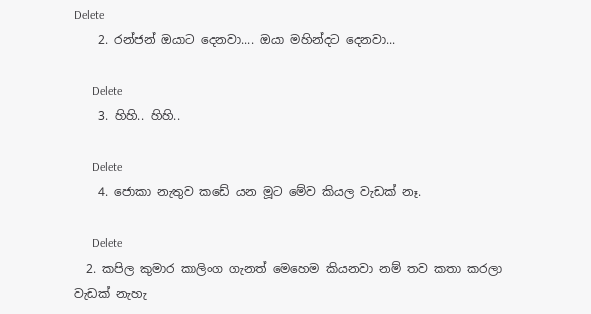Delete
    2. රන්ජන් ඔයාට දෙනවා.... ඔයා මහින්දට දෙනවා...

      Delete
    3. හිහි.. හිහි..

      Delete
    4. ජොකා නැතුව කඩේ යන මූට මේව කියල වැඩක් නෑ.

      Delete
  2. කපිල කුමාර කාලිංග ගැනත් මෙහෙම කියනවා නම් තව කතා කරලා වැඩක් නැහැ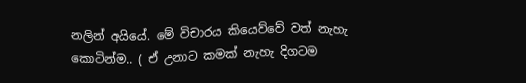නලින් අයියේ. මේ විචාරය කියෙව්වේ වත් නැහැ කොටින්ම.. ( ඒ උනාට කමක් නැහැ දිගටම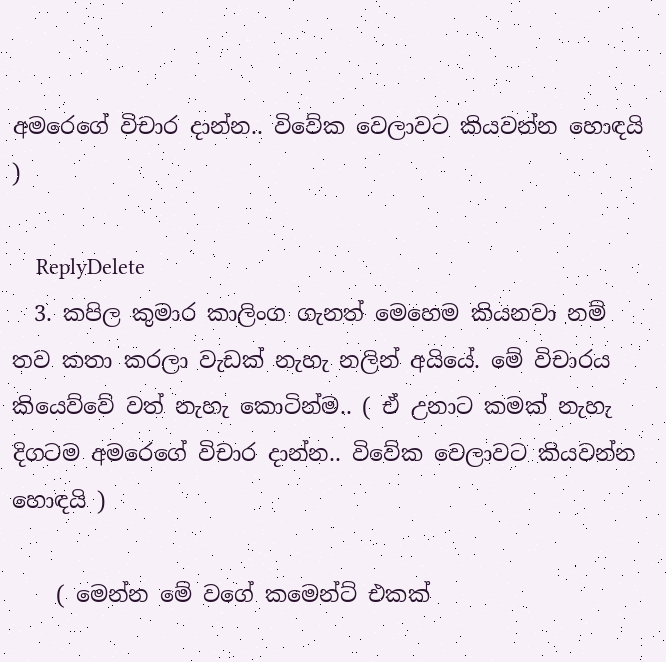අමරෙගේ විචාර දාන්න.. විවේක වෙලාවට කියවන්න හොඳයි )

    ReplyDelete
  3. කපිල කුමාර කාලිංග ගැනත් මෙහෙම කියනවා නම් තව කතා කරලා වැඩක් නැහැ නලින් අයියේ. මේ විචාරය කියෙව්වේ වත් නැහැ කොටින්ම.. ( ඒ උනාට කමක් නැහැ දිගටම අමරෙගේ විචාර දාන්න.. විවේක වෙලාවට කියවන්න හොඳයි )

    ( මෙන්න මේ වගේ කමෙන්ට් එකක්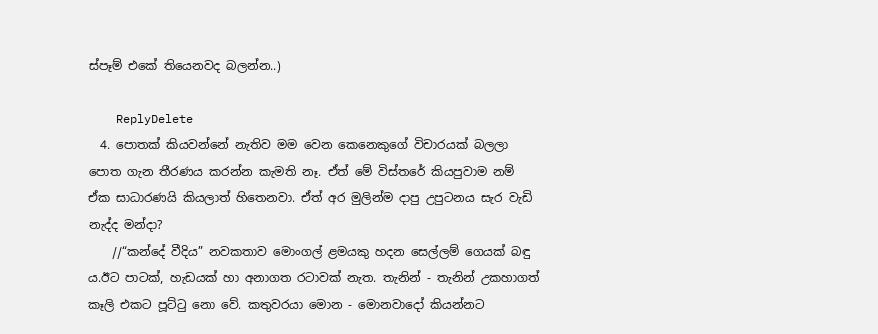ස්පෑම් එකේ තියෙනවද බලන්න..)

    ReplyDelete
  4. පොතක් කියවන්නේ නැතිව මම වෙන කෙනෙකුගේ විචාරයක් බලලා පොත ගැන තීරණය කරන්න කැමති නෑ. ඒත් මේ විස්තරේ කියපුවාම නම් ඒක සාධාරණයි කියලාත් හිතෙනවා. ඒත් අර මුලින්ම දාපු උපුටනය සැර වැඩි නැද්ද මන්දා?
    //“කන්දේ වීදිය” නවකතාව මොංගල් ළමයකු හදන සෙල්ලම් ගෙයක් බඳු ය.ඊට පාටක්, හැඩයක් හා අනාගත රටාවක් නැත. තැනින් - තැනින් උකහාගත් කෑලි එකට පූට්ටු නො වේ. කතුවරයා මොන - මොනවාදෝ කියන්නට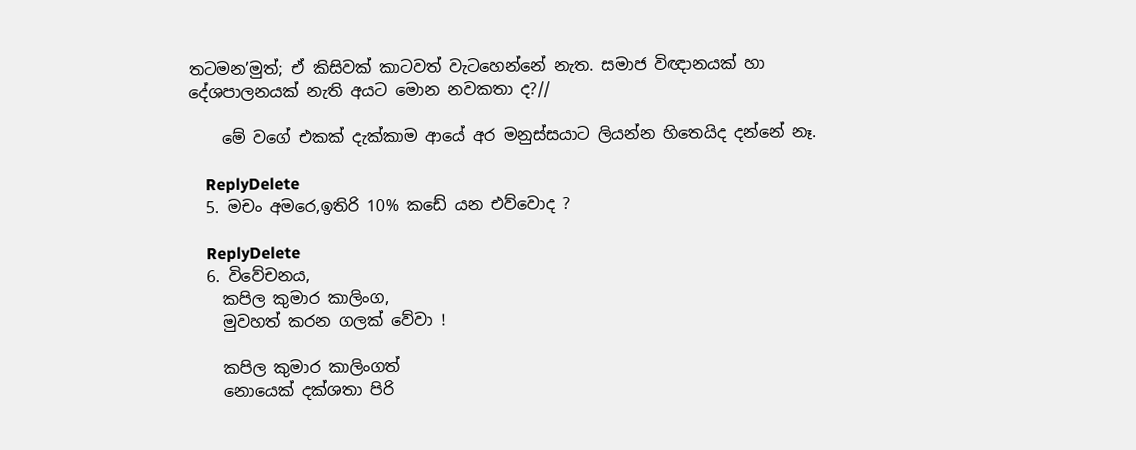තටමන’මුත්; ඒ කිසිවක් කාටවත් වැටහෙන්නේ නැත. සමාජ විඥානයක් හා දේශපාලනයක් නැති අයට මොන නවකතා ද?//

    මේ වගේ එකක් දැක්කාම ආයේ අර මනුස්සයාට ලියන්න හිතෙයිද දන්නේ නෑ.

    ReplyDelete
  5. මචං අමරෙ,ඉතිරි 10% කඩේ යන එව්වොද ?

    ReplyDelete
  6. විවේචනය,
    කපිල කුමාර කාලිංග,
    මුවහත් කරන ගලක් වේවා !

    කපිල කුමාර කාලිංගත්
    නොයෙක් දක්ශතා පිරි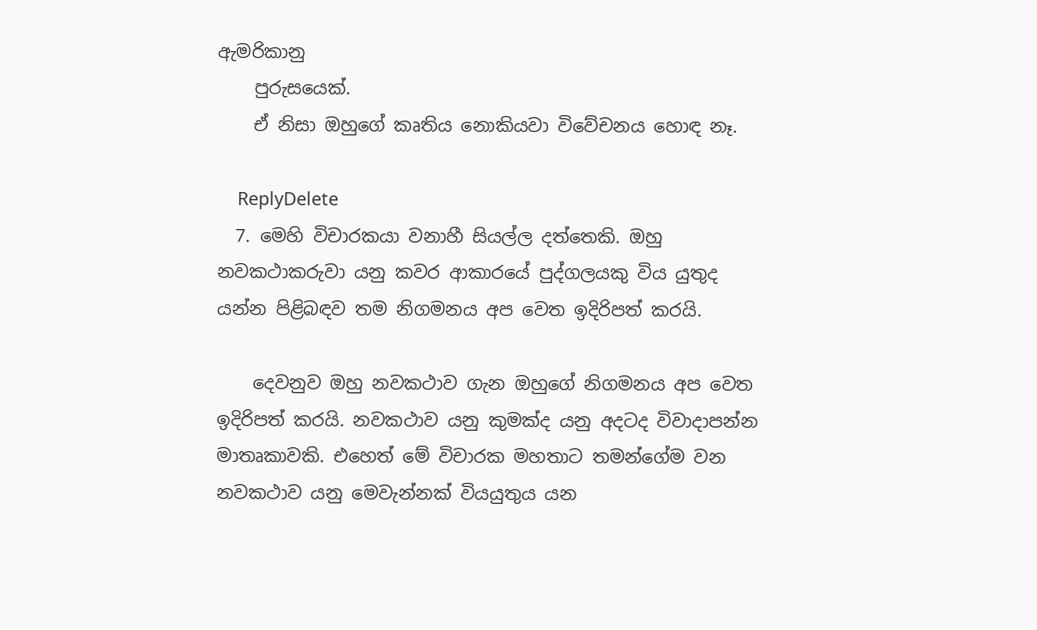ඇමරිකානු
    පුරුසයෙක්.
    ඒ නිසා ඔහුගේ කෘතිය නොකියවා විවේචනය හොඳ නෑ.

    ReplyDelete
  7. මෙහි විචාරකයා වනාහී සියල්ල දත්තෙකි. ඔහු නවකථාකරුවා යනු කවර ආකාරයේ පුද්ගලයකු විය යුතුද යන්න පිළිබඳව තම නිගමනය අප වෙත ඉදිරිපත් කරයි.

    දෙවනුව ඔහු නවකථාව ගැන ඔහුගේ නිගමනය අප වෙත ඉදිරිපත් කරයි. නවකථාව යනු කුමක්ද යනු අදටද විවාදාපන්න මාතෘකාවකි. එහෙත් මේ විචාරක මහතාට තමන්ගේම වන නවකථාව යනු මෙවැන්නක් වියයුතුය යන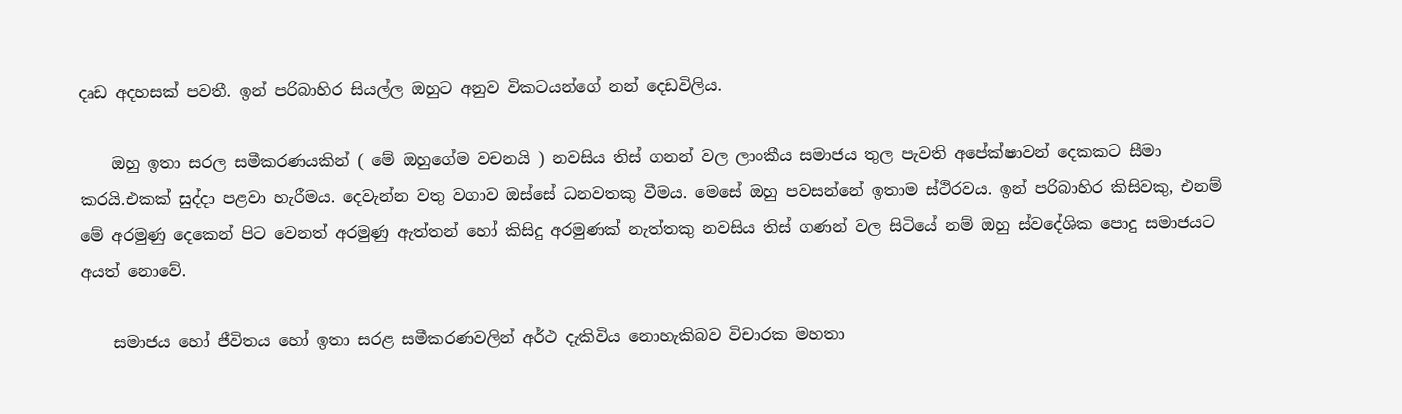දෘඩ අදහසක් පවතී. ඉන් පරිබාහිර සියල්ල ඔහුට අනුව විකටයන්ගේ නන් දෙඩවිලිය.

    ඔහු ඉතා සරල සමීකරණයකින් ( මේ ඔහුගේම වචනයි ) නවසිය තිස් ගනන් වල ලාංකීය සමාජය තුල පැවති අපේක්ෂාවන් දෙකකට සීමා කරයි.එකක් සුද්දා පළවා හැරීමය. දෙවැන්න වතු වගාව ඔස්සේ ධනවතකු වීමය. මෙසේ ඔහු පවසන්නේ ඉතාම ස්ථිරවය. ඉන් පරිබාහිර කිසිවකු, එනම් මේ අරමුණු දෙකෙන් පිට වෙනත් අරමුණු ඇත්තන් හෝ කිසිදු අරමුණක් නැත්තකු නවසිය තිස් ගණන් වල සිටියේ නම් ඔහු ස්වදේශික පොදු සමාජයට අයත් නොවේ.

    සමාජය හෝ ජීවිතය හෝ ඉතා සරළ සමීකරණවලින් අර්ථ දැකිවිය නොහැකිබව විචාරක මහතා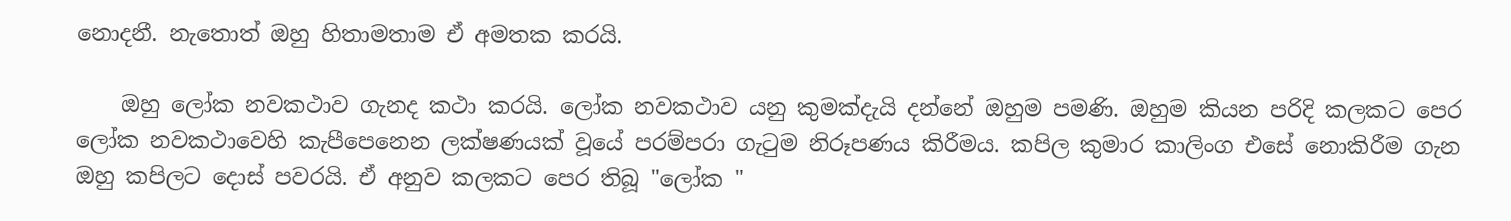නොදනී. නැතොත් ඔහු හිතාමතාම ඒ අමතක කරයි.

    ඔහු ලෝක නවකථාව ගැනද කථා කරයි. ලෝක නවකථාව යනු කුමක්දැයි දන්නේ ඔහුම පමණි. ඔහුම කියන පරිදි කලකට පෙර ලෝක නවකථාවෙහි කැපීපෙනෙන ලක්ෂණයක් වූයේ පරම්පරා ගැටුම නිරූපණය කිරීමය. කපිල කුමාර කාලිංග එසේ නොකිරීම ගැන ඔහු කපිලට දොස් පවරයි. ඒ අනුව කලකට පෙර තිබූ "ලෝක "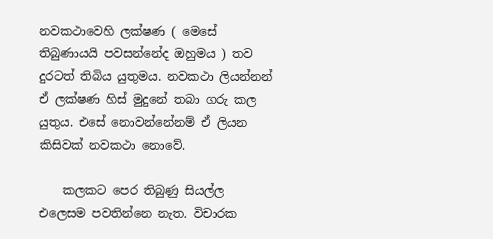නවකථාවෙහි ලක්ෂණ ( මෙසේ තිබුණායයි පවසන්නේද ඔහුමය ) තව දුරටත් තිබිය යුතුමය. නවකථා ලියන්නන් ඒ ලක්ෂණ හිස් මුදුනේ තබා ගරු කල යුතුය. එසේ නොවන්නේනම් ඒ ලියන කිසිවක් නවකථා නොවේ.

    කලකට පෙර තිබුණු සියල්ල එලෙසම පවතින්නෙ නැත. විචාරක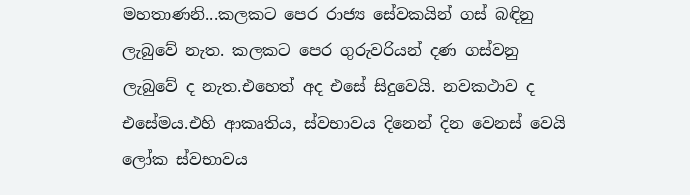මහතාණනි...කලකට පෙර රාජ්‍ය සේවකයින් ගස් බඳිනු ලැබුවේ නැත. කලකට පෙර ගුරුවරියන් දණ ගස්වනු ලැබුවේ ද නැත.එහෙත් අද එසේ සිදුවෙයි. නවකථාව ද එසේමය.එහි ආකෘතිය, ස්වභාවය දිනෙන් දින වෙනස් වෙයි ලෝක ස්වභාවය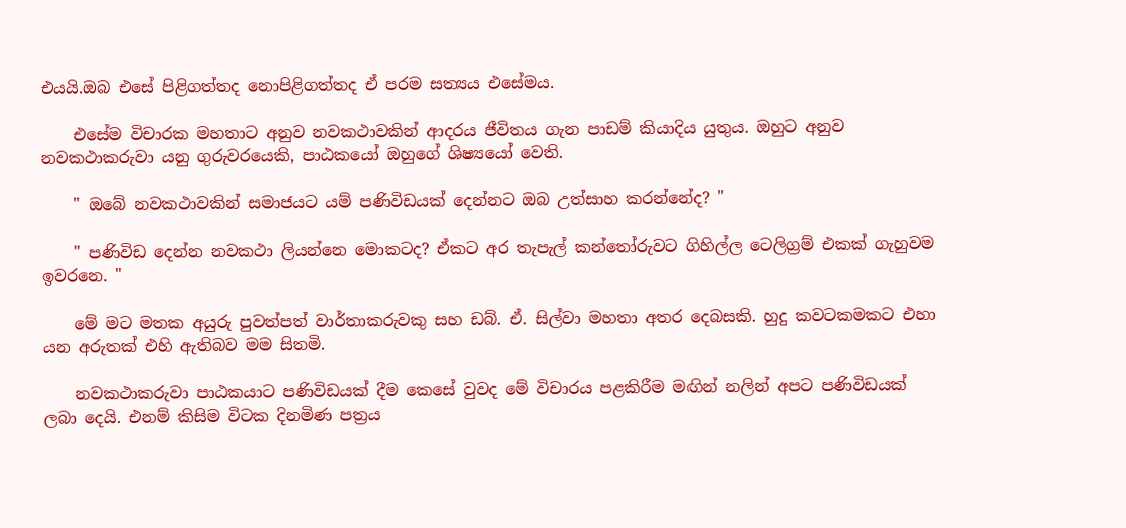එයයි.ඔබ එසේ පිළිගත්තද නොපිළිගත්තද ඒ පරම සත්‍යය එසේමය.

    එසේම විචාරක මහතාට අනුව නවකථාවකින් ආදරය ජීවිතය ගැන පාඩම් කියාදිය යුතුය. ඔහුට අනුව නවකථාකරුවා යනු ගුරුවරයෙකි, පාඨකයෝ ඔහුගේ ශිෂ්‍යයෝ වෙති.

    " ඔබේ නවකථාවකින් සමාජයට යම් පණිවිඩයක් දෙන්නට ඔබ උත්සාහ කරන්නේද? "

    " පණිවිඩ දෙන්න නවකථා ලියන්නෙ මොකටද? ඒකට අර තැපැල් කන්තෝරුවට ගිහිල්ල ටෙලිග්‍රම් එකක් ගැහුවම ඉවරනෙ. "

    මේ මට මතක අයුරු පුවත්පත් වාර්තාකරුවකු සහ ඩබ්. ඒ. සිල්වා මහතා අතර දෙබසකි. හුදු කවටකමකට එහා යන අරුතක් එහි ඇතිබව මම සිතමි.

    නවකථාකරුවා පාඨකයාට පණිවිඩයක් දීම කෙසේ වුවද මේ විචාරය පළකිරීම මඟින් නලින් අපට පණිවිඩයක් ලබා දෙයි. එනම් කිසිම විටක දිනමිණ පත්‍රය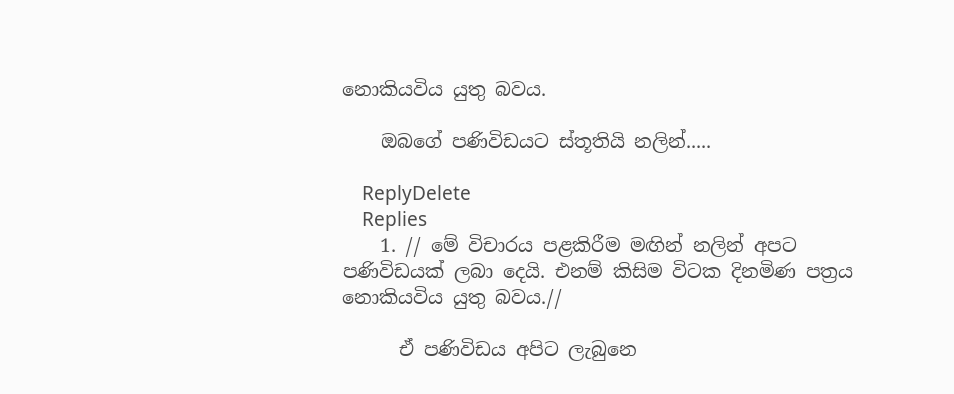නොකියවිය යුතු බවය.

    ඔබගේ පණිවිඩයට ස්තූතියි නලින්.....

    ReplyDelete
    Replies
    1. // මේ විචාරය පළකිරීම මඟින් නලින් අපට පණිවිඩයක් ලබා දෙයි. එනම් කිසිම විටක දිනමිණ පත්‍රය නොකියවිය යුතු බවය.//

      ඒ පණිවිඩය අපිට ලැබුනෙ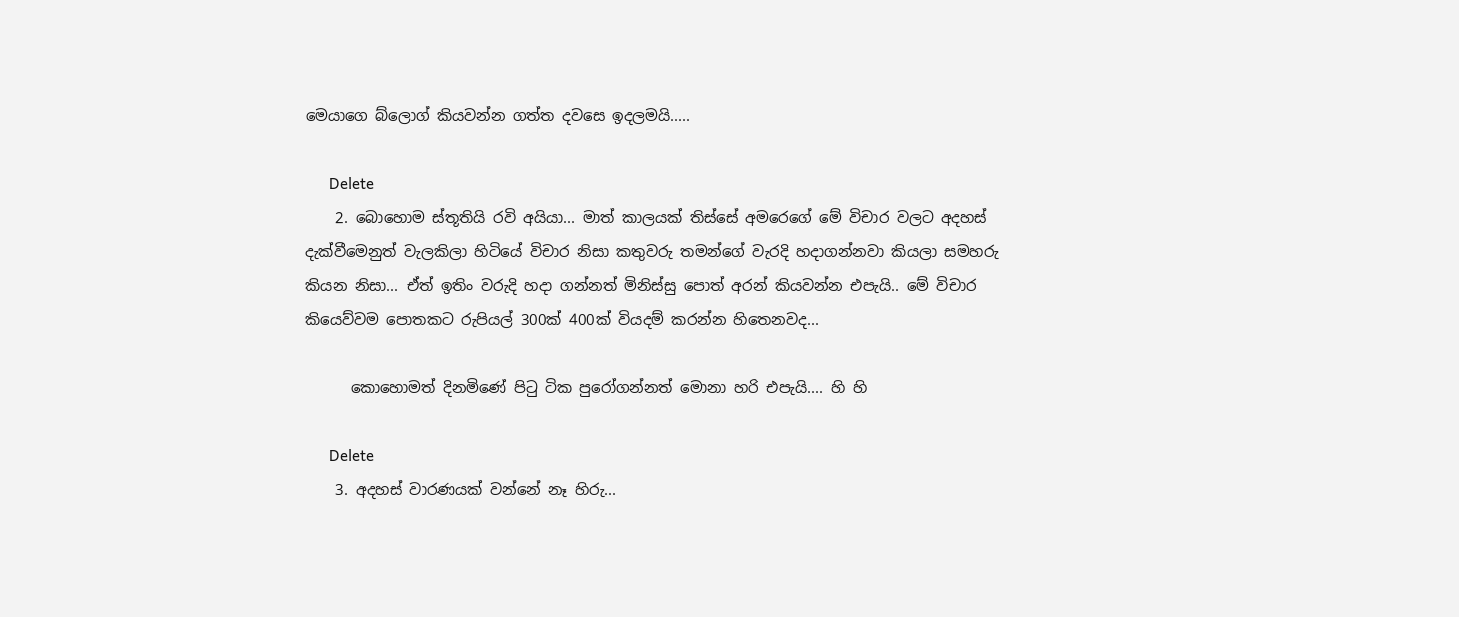මෙයාගෙ බ්ලොග් කියවන්න ගත්ත දවසෙ ඉදලමයි.....

      Delete
    2. බොහොම ස්තූතියි රවි අයියා... මාත් කාලයක් තිස්සේ අමරෙගේ මේ විචාර වලට අදහස් දැක්වීමෙනුත් වැලකිලා හිටියේ විචාර නිසා කතුවරු තමන්ගේ වැරදි හදාගන්නවා කියලා සමහරු කියන නිසා... ඒත් ඉතිං වරුදි හදා ගන්නත් මිනිස්සු පොත් අරන් කියවන්න එපැයි.. මේ විචාර කියෙව්වම පොතකට රුපියල් 300ක් 400ක් වියදම් කරන්න හිතෙනවද...

      කොහොමත් දිනමිණේ පිටු ටික පුරෝගන්නත් මොනා හරි එපැයි.... හි හි

      Delete
    3. අදහස් වාරණයක් වන්නේ නෑ හිරු...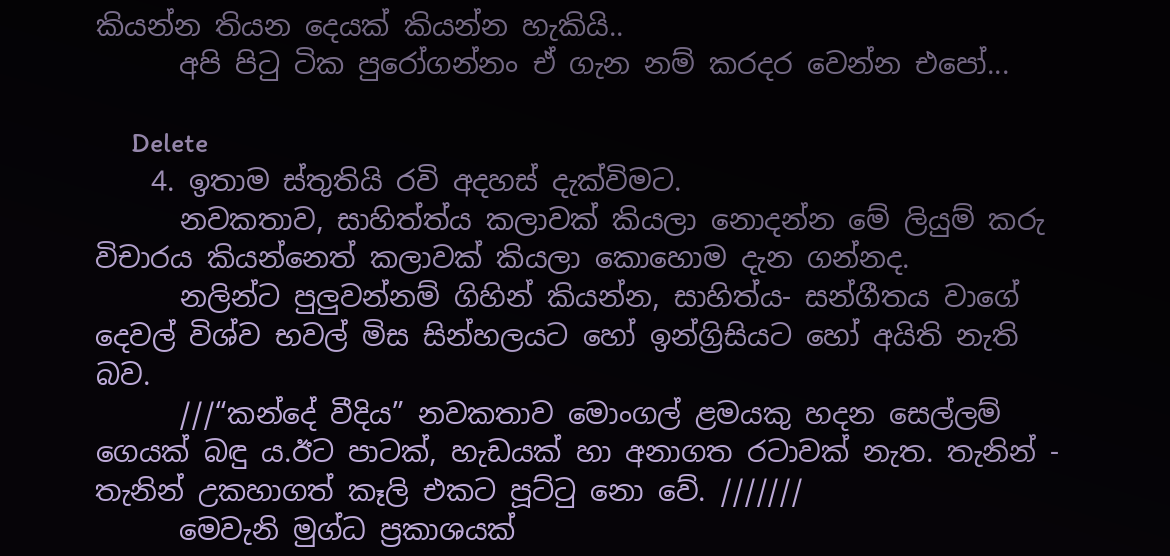කියන්න තියන දෙයක් කියන්න හැකියි..
      අපි පිටු ටික පුරෝගන්නං ඒ ගැන නම් කරදර වෙන්න එපෝ...

      Delete
    4. ඉතාම ස්තුතියි රවි අදහස් දැක්විමට.
      නවකතාව, සාහිත්ත්ය කලාවක් කියලා නොදන්න මේ ලියුම් කරු විචාරය කියන්නෙත් කලාවක් කියලා කොහොම දැන ගන්නද.
      නලින්ට පුලුවන්නම් ගිහින් කියන්න, සාහිත්ය- සන්ගීතය වාගේ දෙවල් විශ්ව භවල් මිස සින්හලයට හෝ ඉන්ග්‍රිසියට හෝ අයිති නැති බව.
      ///“කන්දේ වීදිය” නවකතාව මොංගල් ළමයකු හදන සෙල්ලම් ගෙයක් බඳු ය.ඊට පාටක්, හැඩයක් හා අනාගත රටාවක් නැත. තැනින් - තැනින් උකහාගත් කෑලි එකට පූට්ටු නො වේ. ///////
      මෙවැනි මුග්ධ ප්‍රකාශයක්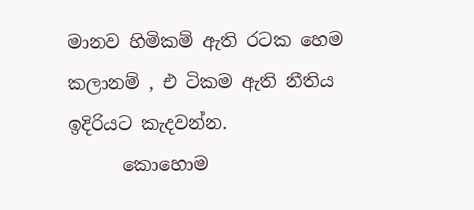මානව හිමිකම් ඇති රටක හෙම කලානම් , එ ටිකම ඇති නීතිය ඉදිරියට කැදවන්න.
      කොහොම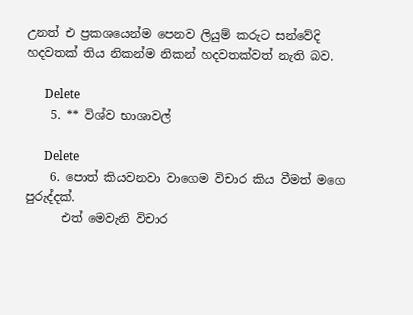උනත් එ ප්‍රකශයෙන්ම පෙනව ලියුම් කරුට සන්වේදි හදවතක් තිය නිකන්ම නිකන් හදවතක්වත් නැති බව.

      Delete
    5. ** විශ්ව භාශාවල්

      Delete
    6. පොත් කියවනවා වාගෙම විචාර කිය වීමත් මගෙ පුරුද්දක්.
      එත් මෙවැනි විචාර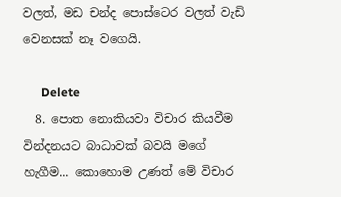වලත්, මඩ චන්ද පොස්ටෙර වලත් වැඩි වෙනසක් නෑ වගෙයි.

      Delete
  8. පොත නොකියවා විචාර කියවීම වින්දනයට බාධාවක් බවයි මගේ හැගීම... කොහොම උණත් මේ විචාර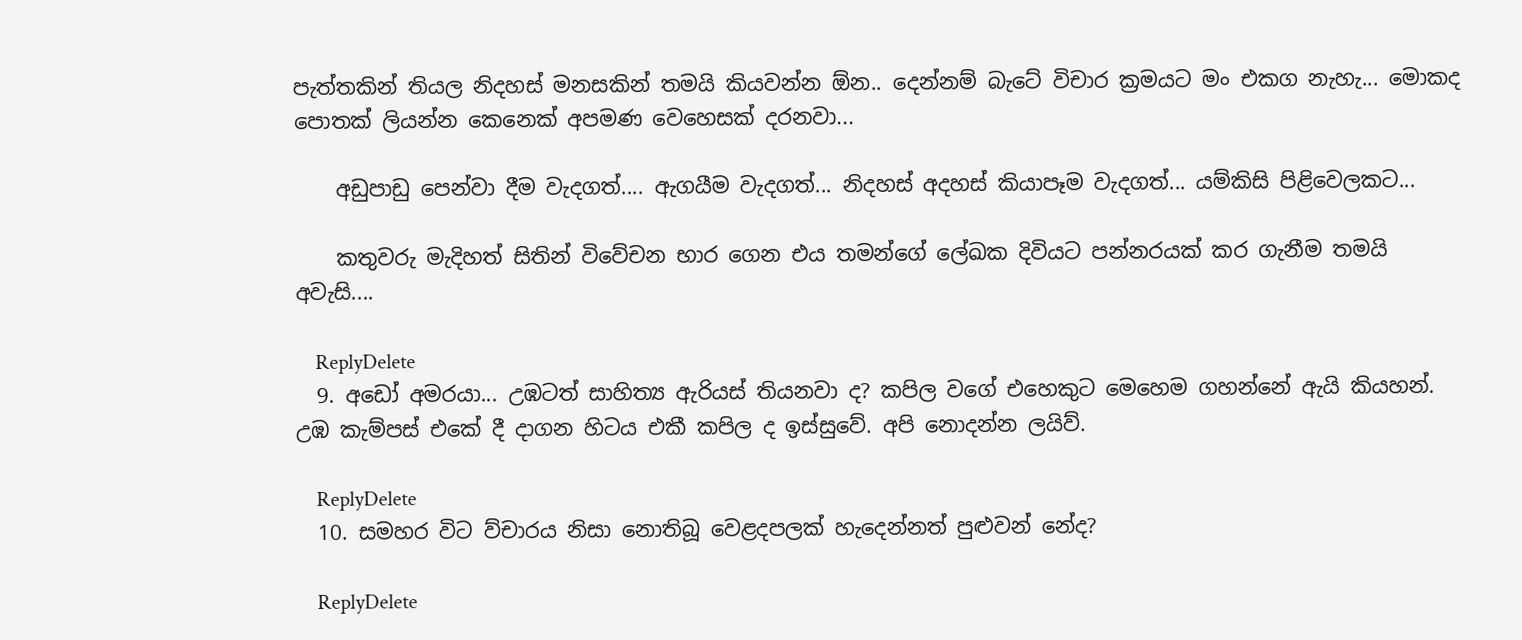පැත්තකින් තියල නිදහස් මනසකින් තමයි කියවන්න ඕ‍න.. දෙන්නම් බැටේ විචාර ක්‍රමයට මං එකග නැහැ... මොකද පොතක් ලියන්න කෙනෙක් අපමණ වෙහෙසක් දරනවා...

    අඩුපාඩු පෙන්වා දීම වැදගත්.... ඇගයීම වැදගත්... නිදහස් අදහස් කියාපෑම වැදගත්... යම්කිසි පිළිවෙලකට...

    කතුවරු මැදිහත් සිතින් විවේචන භාර ගෙන එය තමන්ගේ ලේඛක දිවියට පන්නරයක් කර ගැනීම තමයි අවැසි....

    ReplyDelete
  9. අඩෝ අමරයා... උඹටත් සාහිත්‍ය ඇරියස් තියනවා ද? කපිල වගේ එහෙකුට මෙහෙම ගහන්නේ ඇයි කියහන්. උඹ කැම්පස් එකේ දී දාගන හිටය එකී කපිල ද ඉස්සුවේ. අපි නොදන්න ලයිව්.

    ReplyDelete
  10. සමහර විට ව්චාරය නිසා නොතිබූ වෙළදපලක් හැදෙන්නත් පුළුවන් නේද?

    ReplyDelete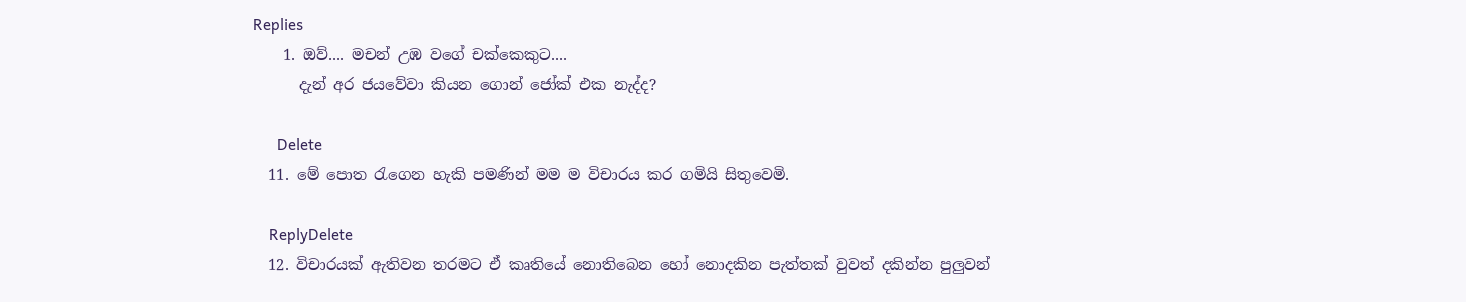Replies
    1. ඔව්.... මචන් උඹ වගේ චක්කෙකුට....
      දැන් අර ජයවේවා කියන ගොන් ජෝක් එක නැද්ද?

      Delete
  11. මේ පොත රැගෙන හැකි පමණින් මම ම විචාරය කර ගමියි සිතුවෙමි.

    ReplyDelete
  12. විචාරයක් ඇතිවන තරමට ඒ කෘතියේ නොතිබෙන හෝ නොදකින පැත්තක් වුවත් දකින්න පුලුවන්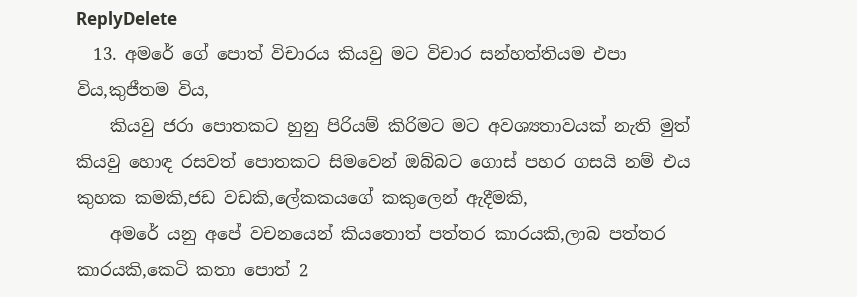ReplyDelete
  13. අමරේ ගේ පොත් විචාරය කියවු මට විචාර සන්හත්තියම එපා විය,කුජීතම විය,
    කියවු ජරා පොතකට හුනු පිරියම් කිරිමට මට අවශ්‍යතාවයක් නැති මුත් කියවු හොඳ රසවත් පොතකට සිමවෙන් ඔබ්බට ගොස් පහර ගසයි නම් එය කුහක කමකි,ජඩ වඩකි,ලේකකයගේ කකුලෙන් ඇදීමකි,
    අමරේ යනු අපේ වචනයෙන් කියතොත් පත්තර කාරයකි,ලාබ පත්තර කාරයකි,කෙටි කතා පොත් 2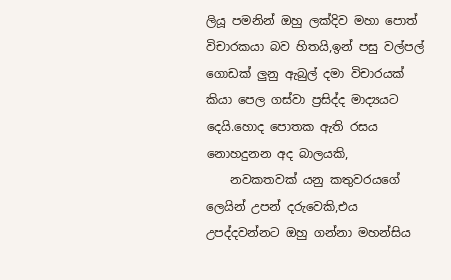ලියූ පමනින් ඔහු ලක්දිව මහා පොත් විචාරකයා බව හිතයි,ඉන් පසු වල්පල් ගොඩක් ලුනු ඇබුල් දමා විචාරයක් කියා පෙල ගස්වා ප්‍රසිද්ද මාද්‍යයට දෙයි.හොද පොතක ඇති රසය නොහදුනන අද බාලයකි,
    නවකතවක් යනු කතුවරයගේ ලෙයින් උපන් දරුවෙකි,එය උපද්දවන්නට ඔහු ගන්නා මහන්සිය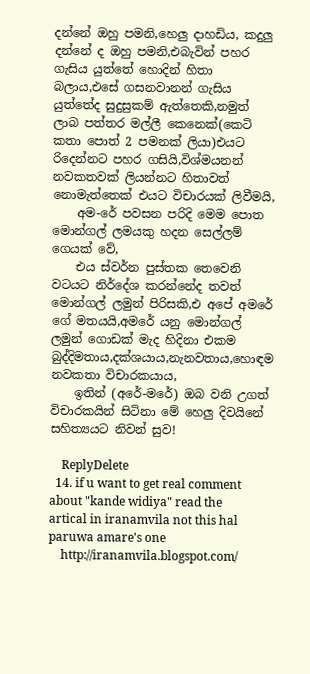දන්නේ ඔහු පමනි,හෙලු දාහඩිය, කදුලු දන්නේ ද ඔහු පමනි,එබැවින් පහර ගැසිය යුත්තේ හොදින් හිතා බලාය,එසේ ගසනවානන් ගැසිය යුත්තේද සුදුසුකම් ඇත්තෙකි,නමුත් ලාබ පත්තර මල්ලී කෙනෙක්(කෙටි කතා පොත් 2 පමනක් ලියා)එයට රිදෙන්නට පහර ගසියි,විශ්මයනන් නවකතවක් ලියන්නට හිතාවත් නොමැත්තෙක් එයට විචාරයක් ලිවීමයි,
    අම-රේ පවසන පරිදි මෙම පොත මොන්ගල් ලමයකු හදන සෙල්ලම් ගෙයක් වේ,
    එය ස්වර්න පුස්තක තෙවෙනි වටයට නිර්දේශ කරන්නේද තවත් මොන්ගල් ලමුන් පිරිසකි,එ අපේ අමරේ ගේ මතයයි,අමරේ යනු මොන්ගල් ලමුන් ගොඩක් මැද හිදිනා එකම බුද්දිමතාය,දක්ශයාය,නැනවතාය,හොඳම නවකතා විචාරකයාය,
    ඉතින් (අරේ-මරේ) ඔබ වනි උගත් විචාරකයින් සිටිනා මේ හෙලු දිවයිනේ සහිත්‍යයට නිවන් සුව!

    ReplyDelete
  14. if u want to get real comment about "kande widiya" read the artical in iranamvila not this hal paruwa amare's one
    http://iranamvila.blogspot.com/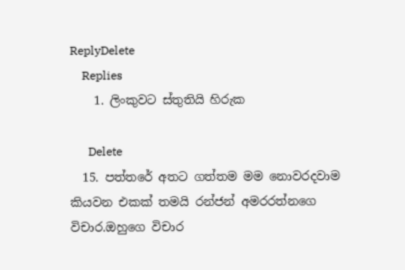ReplyDelete
    Replies
    1. ලිංකුවට ස්තුතියි හිරුක

      Delete
  15. පත්තරේ අතට ගත්තම මම නොවරදවාම කියවන එකක් තමයි රන්ජන් අමරරත්නගෙ විචාර.ඔහුගෙ විචාර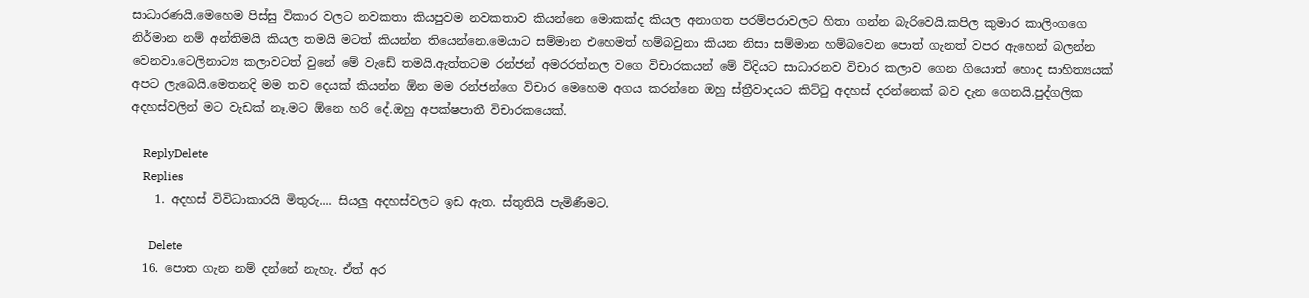සාධාරණයි.මෙහෙම පිස්සු විකාර වලට නවකතා කියපුවම නවකතාව කියන්නෙ මොකක්ද කියල අනාගත පරම්පරාවලට හිතා ගන්න බැරිවෙයි.කපිල කුමාර කාලිංගගෙ නිර්මාන නම් අන්තිමයි කියල තමයි මටත් කියන්න තියෙන්නෙ.මෙයාට සම්මාන එහෙමත් හම්බවුනා කියන නිසා සම්මාන හම්බවෙන පොත් ගැනත් වපර ඇහෙන් බලන්න වෙනවා.ටෙලිනාට්‍ය කලාවටත් වුනේ මේ වැඩේ තමයි.ඇත්තටම රන්ජන් අමරරත්නල වගෙ විචාරකයන් මේ විදියට සාධාරනව විචාර කලාව ගෙන ගියොත් හොද සාහිත්‍යයක් අපට ලැබෙයි.මෙතනදි මම තව දෙයක් කියන්න ඕන මම රන්ජන්ගෙ විචාර මෙහෙම අගය කරන්නෙ ඔහු ස්ත්‍රීවාදයට කිට්ටු අදහස් දරන්නෙක් බව දැන ගෙනයි.පුද්ගලික අදහස්වලින් මට වැඩක් නෑ.මට ඕනෙ හරි දේ.ඔහු අපක්ෂපාතී විචාරකයෙක්.

    ReplyDelete
    Replies
    1. අදහස් විවිධාකාරයි මිතුරු.... සියලු අදහස්වලට ඉඩ ඇත. ස්තුතියි පැමිණීමට.

      Delete
  16. පොත ගැන නම් දන්නේ නැහැ. ඒත් අර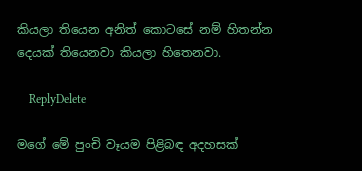කියලා තියෙන අනිත් කොටසේ නම් හිතන්න දෙයක් තියෙනවා කියලා හිතෙනවා.

    ReplyDelete

මගේ මේ පුංචි වෑයම පිළිබඳ අදහසක්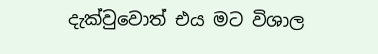දැක්වුවොත් එය මට විශාල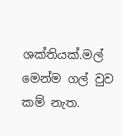ශක්තියක්.මල් මෙන්ම ගල් වුව කම් නැත.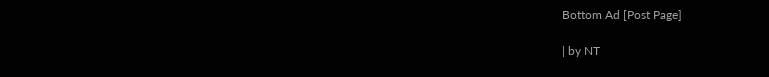Bottom Ad [Post Page]

| by NT